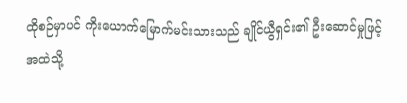ထိုစဉ်မှာပင် ကိုးယောက်မြောက်မင်းသားသည် ချိုင်ယွီရှင်း၏ ဦးဆောင်မှုဖြင့် အထဲသို့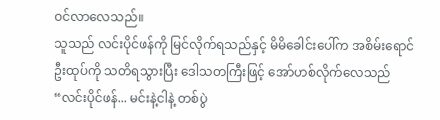ဝင်လာလေသည်။
သူသည် လင်းပိုင်ဖန်ကို မြင်လိုက်ရသည်နှင့် မိမိခေါင်းပေါ်က အစိမ်းရောင်ဦးထုပ်ကို သတိရသွားပြီး ဒေါသတကြီးဖြင့် အော်ဟစ်လိုက်လေသည် “လင်းပိုင်ဖန်... မင်းနဲ့ငါနဲ့ တစ်ပွဲ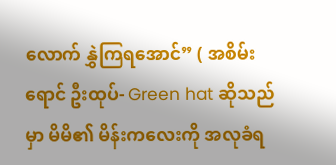လောက် နွှဲကြရအောင်” ( အစိမ်းရောင် ဦးထုပ်- Green hat ဆိုသည်မှာ မိမိ၏ မိန်းကလေးကို အလုခံရ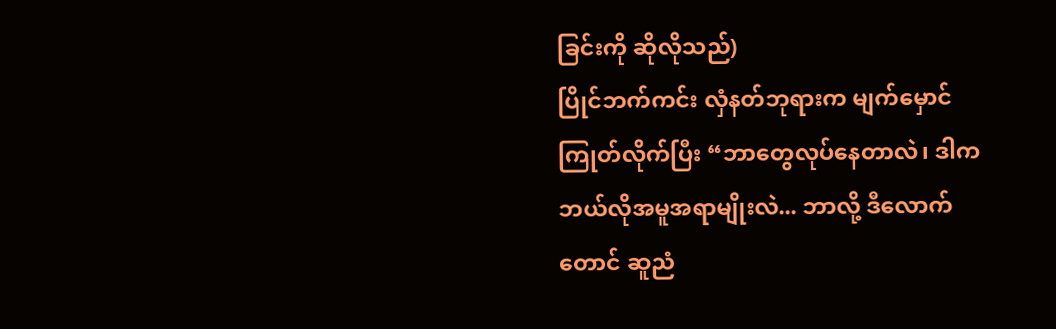ခြင်းကို ဆိုလိုသည်)
ပြိုင်ဘက်ကင်း လှံနတ်ဘုရားက မျက်မှောင်ကြုတ်လိုက်ပြီး “ဘာတွေလုပ်နေတာလဲ၊ ဒါက ဘယ်လိုအမူအရာမျိုးလဲ... ဘာလို့ ဒီလောက်တောင် ဆူညံ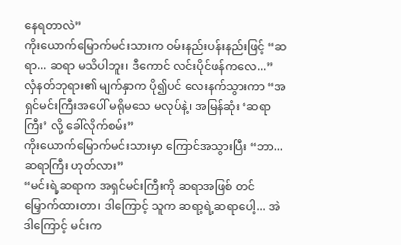နေရတာလဲ”
ကိုးယောက်မြောက်မင်းသားက ဝမ်းနည်းပန်းနည်းဖြင့် “ဆရာ... ဆရာ မသိပါဘူး၊ ဒီကောင် လင်းပိုင်ဖန်ကလေ...”
လှံနတ်ဘုရား၏ မျက်နှာက ပို၍ပင် လေးနက်သွားကာ “အရှင်မင်းကြီးအပေါ် မရိုမသေ မလုပ်နဲ့၊ အမြန်ဆုံး ‘ဆရာကြီး’ လို့ ခေါ်လိုက်စမ်း”
ကိုးယောက်မြောက်မင်းသားမှာ ကြောင်အသွားပြီး “ဘာ... ဆရာကြီး ဟုတ်လား”
“မင်းရဲ့ဆရာက အရှင်မင်းကြီးကို ဆရာအဖြစ် တင်မြှောက်ထားတာ၊ ဒါကြောင့် သူက ဆရာ့ရဲ့ဆရာပေါ့... အဲဒါကြောင့် မင်းက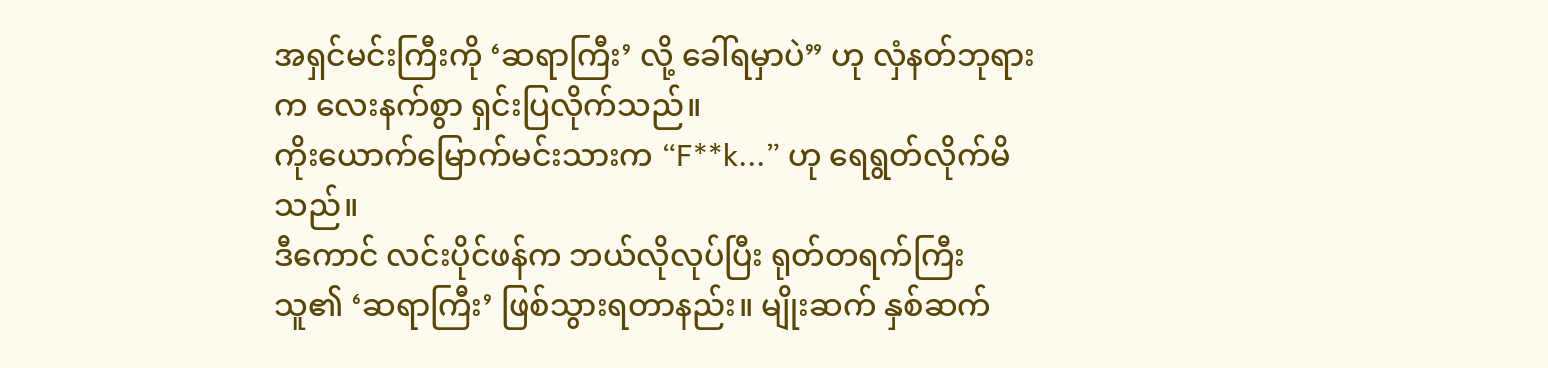အရှင်မင်းကြီးကို ‘ဆရာကြီး’ လို့ ခေါ်ရမှာပဲ” ဟု လှံနတ်ဘုရားက လေးနက်စွာ ရှင်းပြလိုက်သည်။
ကိုးယောက်မြောက်မင်းသားက “F**k...” ဟု ရေရွတ်လိုက်မိသည်။
ဒီကောင် လင်းပိုင်ဖန်က ဘယ်လိုလုပ်ပြီး ရုတ်တရက်ကြီး သူ၏ ‘ဆရာကြီး’ ဖြစ်သွားရတာနည်း။ မျိုးဆက် နှစ်ဆက်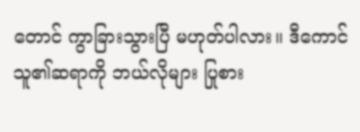တောင် ကွာခြားသွားပြီ မဟုတ်ပါလား။ ဒီကောင် သူ၏ဆရာကို ဘယ်လိုများ ပြုစား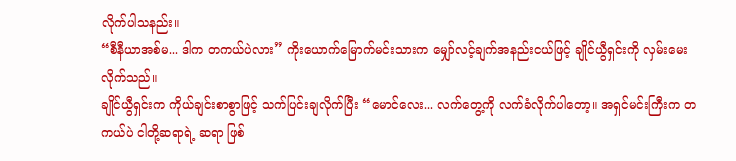လိုက်ပါသနည်း။
“စီနီယာအစ်မ... ဒါက တကယ်ပဲလား” ကိုးယောက်မြောက်မင်းသားက မျှော်လင့်ချက်အနည်းငယ်ဖြင့် ချိုင်ယွီရှင်းကို လှမ်းမေးလိုက်သည်။
ချိုင်ယွီရှင်းက ကိုယ်ချင်းစာစွာဖြင့် သက်ပြင်းချလိုက်ပြီး “မောင်လေး... လက်တွေ့ကို လက်ခံလိုက်ပါတော့။ အရှင်မင်းကြီးက တကယ်ပဲ ငါတို့ဆရာရဲ့ ဆရာ ဖြစ်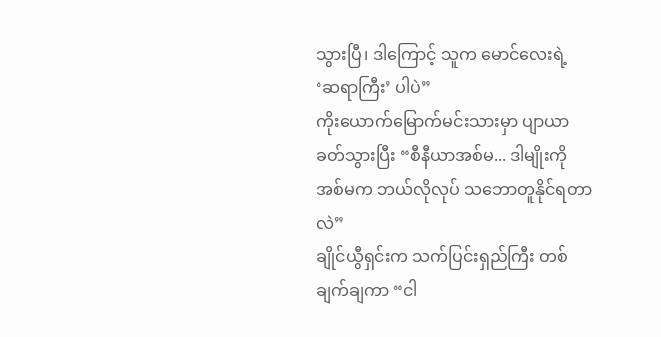သွားပြီ၊ ဒါကြောင့် သူက မောင်လေးရဲ့ ‘ဆရာကြီး’ ပါပဲ”
ကိုးယောက်မြောက်မင်းသားမှာ ပျာယာခတ်သွားပြီး “စီနီယာအစ်မ... ဒါမျိုးကို အစ်မက ဘယ်လိုလုပ် သဘောတူနိုင်ရတာလဲ”
ချိုင်ယွီရှင်းက သက်ပြင်းရှည်ကြီး တစ်ချက်ချကာ “ငါ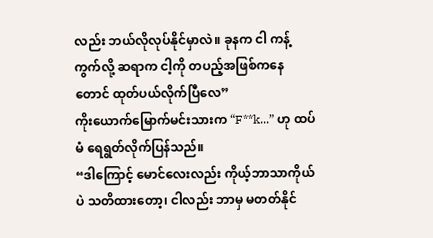လည်း ဘယ်လိုလုပ်နိုင်မှာလဲ။ ခုနက ငါ ကန့်ကွက်လို့ ဆရာက ငါ့ကို တပည့်အဖြစ်ကနေတောင် ထုတ်ပယ်လိုက်ပြီလေ”
ကိုးယောက်မြောက်မင်းသားက “F**k...” ဟု ထပ်မံ ရေရွတ်လိုက်ပြန်သည်။
“ဒါကြောင့် မောင်လေးလည်း ကိုယ့်ဘာသာကိုယ်ပဲ သတိထားတော့၊ ငါလည်း ဘာမှ မတတ်နိုင်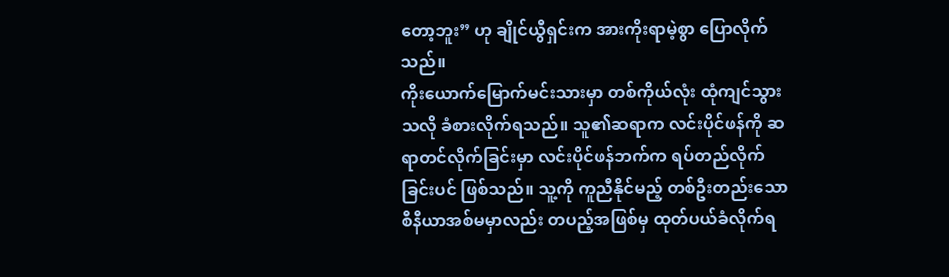တော့ဘူး” ဟု ချိုင်ယွီရှင်းက အားကိုးရာမဲ့စွာ ပြောလိုက်သည်။
ကိုးယောက်မြောက်မင်းသားမှာ တစ်ကိုယ်လုံး ထုံကျင်သွားသလို ခံစားလိုက်ရသည်။ သူ၏ဆရာက လင်းပိုင်ဖန်ကို ဆရာတင်လိုက်ခြင်းမှာ လင်းပိုင်ဖန်ဘက်က ရပ်တည်လိုက်ခြင်းပင် ဖြစ်သည်။ သူ့ကို ကူညီနိုင်မည့် တစ်ဦးတည်းသော စီနီယာအစ်မမှာလည်း တပည့်အဖြစ်မှ ထုတ်ပယ်ခံလိုက်ရ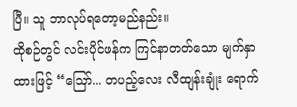ပြီ။ သူ ဘာလုပ်ရတော့မည်နည်း။
ထိုစဉ်တွင် လင်းပိုင်ဖန်က ကြင်နာတတ်သော မျက်နှာထားဖြင့် “ဪ... တပည့်လေး လီထျန်းချုံး ရောက်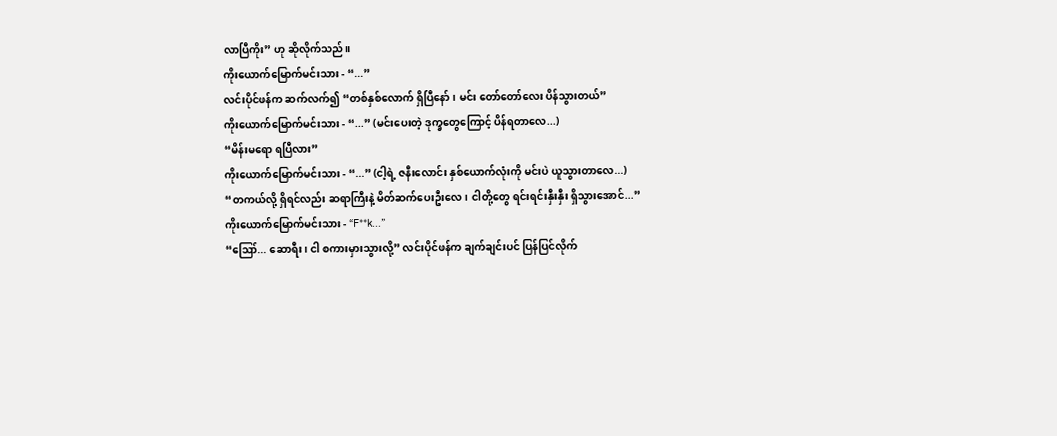လာပြီကိုး” ဟု ဆိုလိုက်သည်။
ကိုးယောက်မြောက်မင်းသား - “...”
လင်းပိုင်ဖန်က ဆက်လက်၍ “တစ်နှစ်လောက် ရှိပြီနော်၊ မင်း တော်တော်လေး ပိန်သွားတယ်”
ကိုးယောက်မြောက်မင်းသား - “...” (မင်းပေးတဲ့ ဒုက္ခတွေကြောင့် ပိန်ရတာလေ...)
“မိန်းမရော ရပြီလား”
ကိုးယောက်မြောက်မင်းသား - “...” (ငါ့ရဲ့ ဇနီးလောင်း နှစ်ယောက်လုံးကို မင်းပဲ ယူသွားတာလေ...)
“တကယ်လို့ ရှိရင်လည်း ဆရာကြီးနဲ့ မိတ်ဆက်ပေးဦးလေ၊ ငါတို့တွေ ရင်းရင်းနှီးနှီး ရှိသွားအောင်...”
ကိုးယောက်မြောက်မင်းသား - “F**k...”
“ဪ... ဆောရီး၊ ငါ စကားမှားသွားလို့” လင်းပိုင်ဖန်က ချက်ချင်းပင် ပြန်ပြင်လိုက်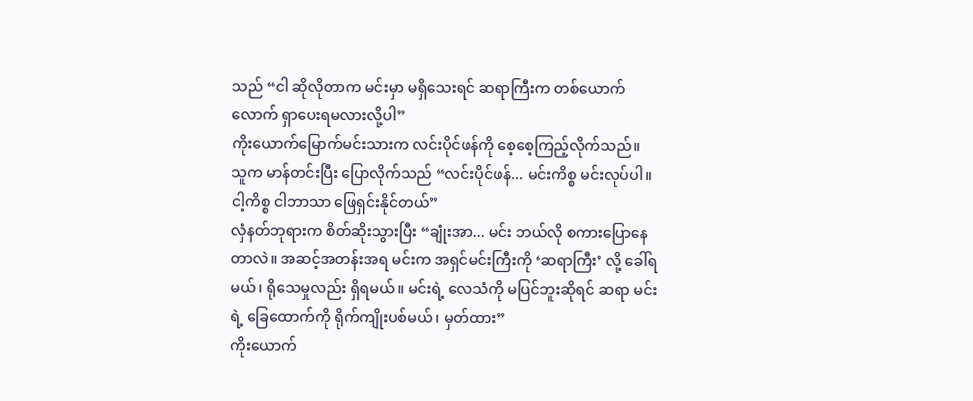သည် “ငါ ဆိုလိုတာက မင်းမှာ မရှိသေးရင် ဆရာကြီးက တစ်ယောက်လောက် ရှာပေးရမလားလို့ပါ”
ကိုးယောက်မြောက်မင်းသားက လင်းပိုင်ဖန်ကို စေ့စေ့ကြည့်လိုက်သည်။
သူက မာန်တင်းပြီး ပြောလိုက်သည် “လင်းပိုင်ဖန်... မင်းကိစ္စ မင်းလုပ်ပါ။ ငါ့ကိစ္စ ငါဘာသာ ဖြေရှင်းနိုင်တယ်”
လှံနတ်ဘုရားက စိတ်ဆိုးသွားပြီး “ချုံးအာ... မင်း ဘယ်လို စကားပြောနေတာလဲ။ အဆင့်အတန်းအရ မင်းက အရှင်မင်းကြီးကို ‘ဆရာကြီး’ လို့ ခေါ်ရမယ်၊ ရိုသေမှုလည်း ရှိရမယ်။ မင်းရဲ့ လေသံကို မပြင်ဘူးဆိုရင် ဆရာ မင်းရဲ့ ခြေထောက်ကို ရိုက်ကျိုးပစ်မယ်၊ မှတ်ထား”
ကိုးယောက်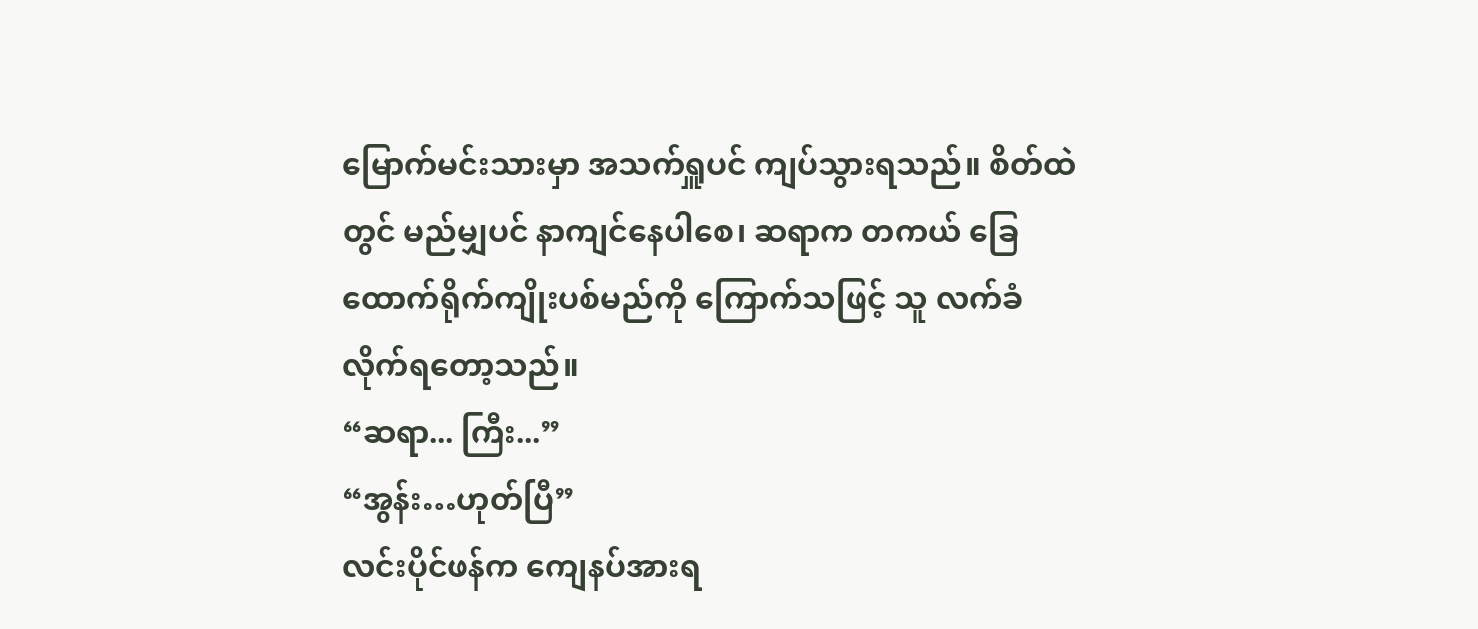မြောက်မင်းသားမှာ အသက်ရှူပင် ကျပ်သွားရသည်။ စိတ်ထဲတွင် မည်မျှပင် နာကျင်နေပါစေ၊ ဆရာက တကယ် ခြေထောက်ရိုက်ကျိုးပစ်မည်ကို ကြောက်သဖြင့် သူ လက်ခံလိုက်ရတော့သည်။
“ဆရာ... ကြီး...”
“အွန်း…ဟုတ်ပြီ”
လင်းပိုင်ဖန်က ကျေနပ်အားရ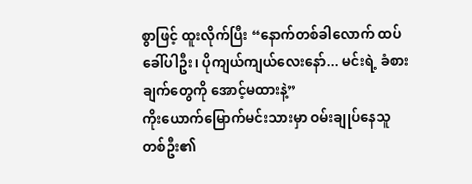စွာဖြင့် ထူးလိုက်ပြီး “နောက်တစ်ခါလောက် ထပ်ခေါ်ပါဦး၊ ပိုကျယ်ကျယ်လေးနော်... မင်းရဲ့ ခံစားချက်တွေကို အောင့်မထားနဲ့”
ကိုးယောက်မြောက်မင်းသားမှာ ဝမ်းချုပ်နေသူတစ်ဦး၏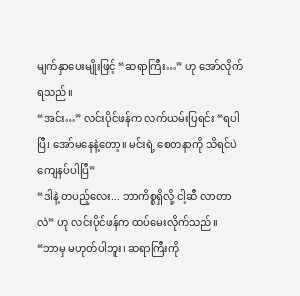မျက်နှာပေးမျိုးဖြင့် “ဆရာကြီး…” ဟု အော်လိုက်ရသည်။
“အင်း…” လင်းပိုင်ဖန်က လက်ယမ်းပြရင်း “ရပါပြီ၊ အော်မနေနဲ့တော့။ မင်းရဲ့ စေတနာကို သိရင်ပဲ ကျေနပ်ပါပြီ”
“ဒါနဲ့ တပည့်လေး... ဘာကိစ္စရှိလို့ ငါ့ဆီ လာတာလဲ” ဟု လင်းပိုင်ဖန်က ထပ်မေးလိုက်သည်။
“ဘာမှ မဟုတ်ပါဘူး၊ ဆရာကြီးကို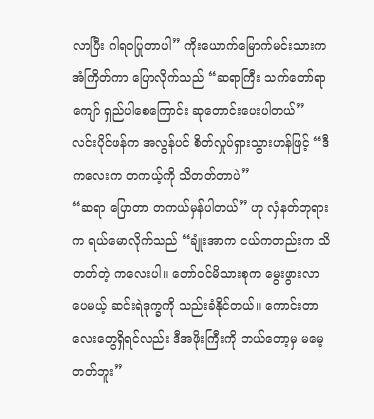လာပြီး ဂါရဝပြုတာပါ” ကိုးယောက်မြောက်မင်းသားက အံကြိတ်ကာ ပြောလိုက်သည် “ဆရာကြီး သက်တော်ရာကျော် ရှည်ပါစေကြောင်း ဆုတောင်းပေးပါတယ်”
လင်းပိုင်ဖန်က အလွန်ပင် စိတ်လှုပ်ရှားသွားဟန်ဖြင့် “ဒီကလေးက တကယ့်ကို သိတတ်တာပဲ”
“ဆရာ ပြောတာ တကယ်မှန်ပါတယ်” ဟု လှံနတ်ဘုရားက ရယ်မောလိုက်သည် “ချုံးအာက ငယ်ကတည်းက သိတတ်တဲ့ ကလေးပါ။ တော်ဝင်မိသားစုက မွေးဖွားလာပေမယ့် ဆင်းရဲဒုက္ခကို သည်းခံနိုင်တယ်။ ကောင်းတာလေးတွေရှိရင်လည်း ဒီအဖိုးကြီးကို ဘယ်တော့မှ မမေ့တတ်ဘူး”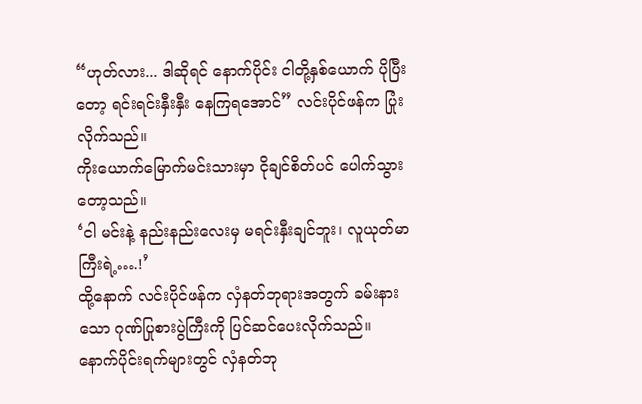“ဟုတ်လား... ဒါဆိုရင် နောက်ပိုင်း ငါတို့နှစ်ယောက် ပိုပြီးတော့ ရင်းရင်းနှီးနှီး နေကြရအောင်” လင်းပိုင်ဖန်က ပြုံးလိုက်သည်။
ကိုးယောက်မြောက်မင်းသားမှာ ငိုချင်စိတ်ပင် ပေါက်သွားတော့သည်။
‘ငါ မင်းနဲ့ နည်းနည်းလေးမှ မရင်းနှီးချင်ဘူး၊ လူယုတ်မာကြီးရဲ့….!’
ထို့နောက် လင်းပိုင်ဖန်က လှံနတ်ဘုရားအတွက် ခမ်းနားသော ဂုဏ်ပြုစားပွဲကြီးကို ပြင်ဆင်ပေးလိုက်သည်။
နောက်ပိုင်းရက်များတွင် လှံနတ်ဘု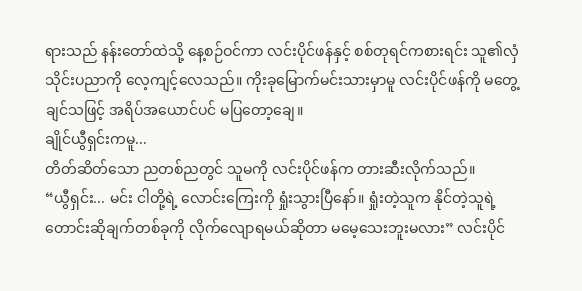ရားသည် နန်းတော်ထဲသို့ နေ့စဉ်ဝင်ကာ လင်းပိုင်ဖန်နှင့် စစ်တုရင်ကစားရင်း သူ၏လှံသိုင်းပညာကို လေ့ကျင့်လေသည်။ ကိုးခုမြောက်မင်းသားမှာမူ လင်းပိုင်ဖန်ကို မတွေ့ချင်သဖြင့် အရိပ်အယောင်ပင် မပြတော့ချေ။
ချိုင်ယွီရှင်းကမူ...
တိတ်ဆိတ်သော ညတစ်ညတွင် သူမကို လင်းပိုင်ဖန်က တားဆီးလိုက်သည်။
“ယွီရှင်း... မင်း ငါတို့ရဲ့ လောင်းကြေးကို ရှုံးသွားပြီနော်။ ရှုံးတဲ့သူက နိုင်တဲ့သူရဲ့ တောင်းဆိုချက်တစ်ခုကို လိုက်လျောရမယ်ဆိုတာ မမေ့သေးဘူးမလား” လင်းပိုင်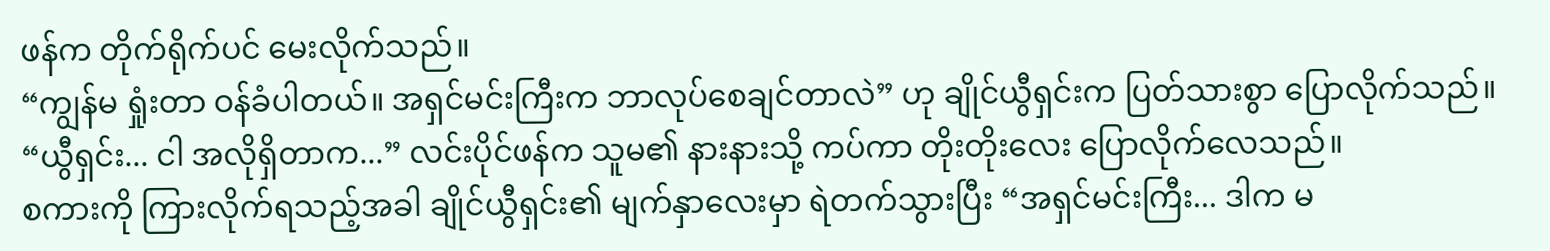ဖန်က တိုက်ရိုက်ပင် မေးလိုက်သည်။
“ကျွန်မ ရှုံးတာ ဝန်ခံပါတယ်။ အရှင်မင်းကြီးက ဘာလုပ်စေချင်တာလဲ” ဟု ချိုင်ယွီရှင်းက ပြတ်သားစွာ ပြောလိုက်သည်။
“ယွီရှင်း... ငါ အလိုရှိတာက...” လင်းပိုင်ဖန်က သူမ၏ နားနားသို့ ကပ်ကာ တိုးတိုးလေး ပြောလိုက်လေသည်။
စကားကို ကြားလိုက်ရသည့်အခါ ချိုင်ယွီရှင်း၏ မျက်နှာလေးမှာ ရဲတက်သွားပြီး “အရှင်မင်းကြီး... ဒါက မ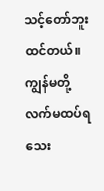သင့်တော်ဘူး ထင်တယ်။ ကျွန်မတို့ လက်မထပ်ရသေး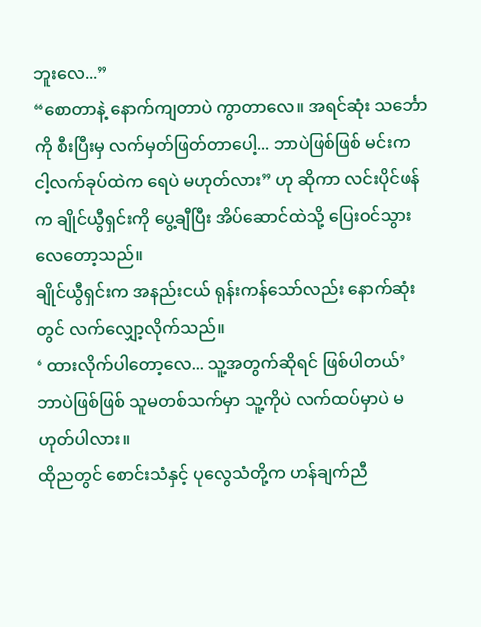ဘူးလေ...”
“စောတာနဲ့ နောက်ကျတာပဲ ကွာတာလေ။ အရင်ဆုံး သင်္ဘောကို စီးပြီးမှ လက်မှတ်ဖြတ်တာပေါ့... ဘာပဲဖြစ်ဖြစ် မင်းက ငါ့လက်ခုပ်ထဲက ရေပဲ မဟုတ်လား” ဟု ဆိုကာ လင်းပိုင်ဖန်က ချိုင်ယွီရှင်းကို ပွေ့ချီပြီး အိပ်ဆောင်ထဲသို့ ပြေးဝင်သွားလေတော့သည်။
ချိုင်ယွီရှင်းက အနည်းငယ် ရုန်းကန်သော်လည်း နောက်ဆုံးတွင် လက်လျှော့လိုက်သည်။
‘ ထားလိုက်ပါတော့လေ... သူ့အတွက်ဆိုရင် ဖြစ်ပါတယ်’
ဘာပဲဖြစ်ဖြစ် သူမတစ်သက်မှာ သူ့ကိုပဲ လက်ထပ်မှာပဲ မဟုတ်ပါလား။
ထိုညတွင် စောင်းသံနှင့် ပုလွေသံတို့က ဟန်ချက်ညီ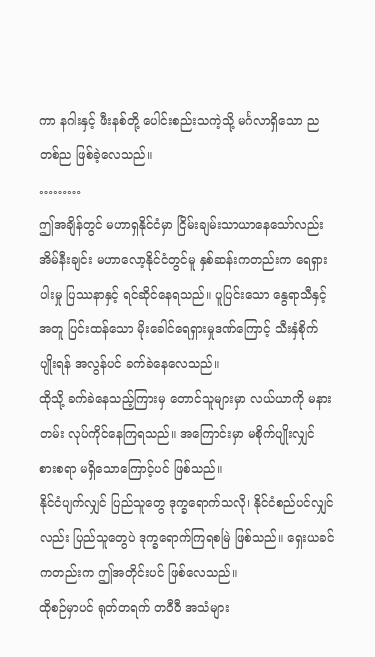ကာ နဂါးနှင့် ဖီးနစ်တို့ ပေါင်းစည်းသကဲ့သို့ မင်္ဂလာရှိသော ညတစ်ည ဖြစ်ခဲ့လေသည်။
………
ဤအချိန်တွင် မဟာရှနိုင်ငံမှာ ငြိမ်းချမ်းသာယာနေသော်လည်း အိမ်နီးချင်း မဟာလော့နိုင်ငံတွင်မူ နှစ်ဆန်းကတည်းက ရေရှားပါးမှု ပြဿနာနှင့် ရင်ဆိုင်နေရသည်။ ပူပြင်းသော နွေရာသီနှင့်အတူ ပြင်းထန်သော မိုးခေါင်ရေရှားမှုဒဏ်ကြောင့် သီးနှံစိုက်ပျိုးရန် အလွန်ပင် ခက်ခဲနေလေသည်။
ထိုသို့ ခက်ခဲနေသည့်ကြားမှ တောင်သူများမှာ လယ်ယာကို မနားတမ်း လုပ်ကိုင်နေကြရသည်။ အကြောင်းမှာ မစိုက်ပျိုးလျှင် စားစရာ မရှိသောကြောင့်ပင် ဖြစ်သည်။
နိုင်ငံပျက်လျှင် ပြည်သူတွေ ဒုက္ခရောက်သလို၊ နိုင်ငံစည်ပင်လျှင်လည်း ပြည်သူတွေပဲ ဒုက္ခရောက်ကြရစမြဲ ဖြစ်သည်။ ရှေးယခင်ကတည်းက ဤအတိုင်းပင် ဖြစ်လေသည်။
ထိုစဉ်မှာပင် ရုတ်တရက် တဝီဝီ အသံများ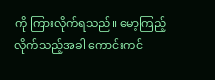ကို ကြားလိုက်ရသည်။ မော့ကြည့်လိုက်သည့်အခါ ကောင်းကင်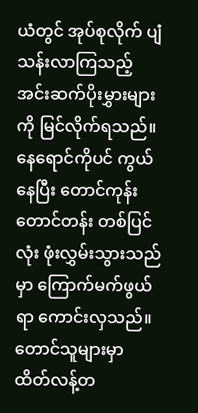ယံတွင် အုပ်စုလိုက် ပျံသန်းလာကြသည့် အင်းဆက်ပိုးမွှားများကို မြင်လိုက်ရသည်။ နေရောင်ကိုပင် ကွယ်နေပြီး တောင်ကုန်း တောင်တန်း တစ်ပြင်လုံး ဖုံးလွှမ်းသွားသည်မှာ ကြောက်မက်ဖွယ်ရာ ကောင်းလှသည်။
တောင်သူများမှာ ထိတ်လန့်တ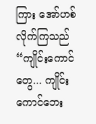ကြား အော်ဟစ်လိုက်ကြသည် “ကျိုင်းကောင်တွေ... ကျိုင်းကောင်ဘေး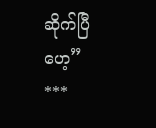ဆိုက်ပြီဟေ့”
***